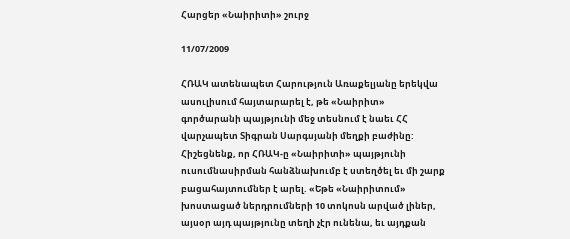Հարցեր «Նաիրիտի» շուրջ

11/07/2009

ՀՌԱԿ ատենապետ Հարություն Առաքելյանը երեկվա ասուլիսում հայտարարել է, թե «Նաիրիտ» գործարանի պայթյունի մեջ տեսնում է նաեւ ՀՀ վարչապետ Տիգրան Սարգսյանի մեղքի բաժինը: Հիշեցնենք, որ ՀՌԱԿ-ը «Նաիրիտի» պայթյունի ուսումնասիրման հանձնախումբ է ստեղծել եւ մի շարք բացահայտումներ է արել. «Եթե «Նաիրիտում» խոստացած ներդրումների 10 տոկոսն արված լիներ, այսօր այդ պայթյունը տեղի չէր ունենա, եւ այդքան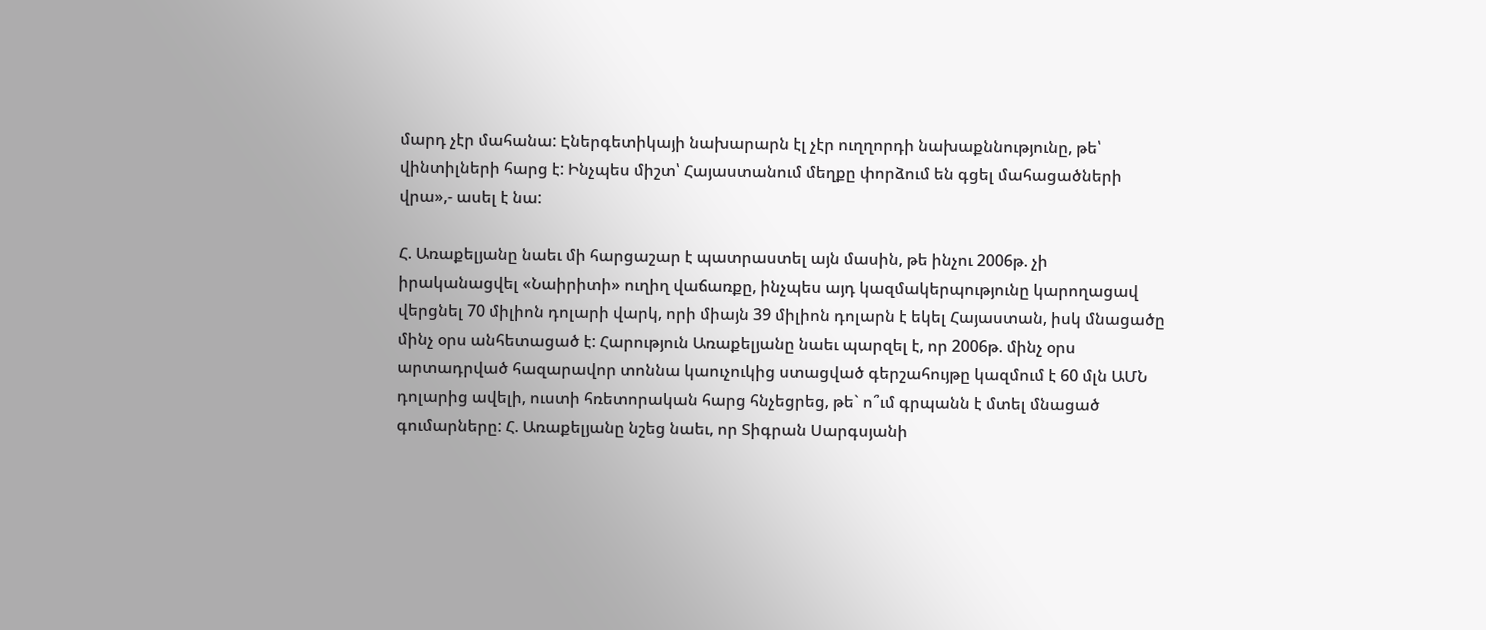մարդ չէր մահանա: Էներգետիկայի նախարարն էլ չէր ուղղորդի նախաքննությունը, թե՝ վինտիլների հարց է: Ինչպես միշտ՝ Հայաստանում մեղքը փորձում են գցել մահացածների վրա»,- ասել է նա:

Հ. Առաքելյանը նաեւ մի հարցաշար է պատրաստել այն մասին, թե ինչու 2006թ. չի իրականացվել «Նաիրիտի» ուղիղ վաճառքը, ինչպես այդ կազմակերպությունը կարողացավ վերցնել 70 միլիոն դոլարի վարկ, որի միայն 39 միլիոն դոլարն է եկել Հայաստան, իսկ մնացածը մինչ օրս անհետացած է: Հարություն Առաքելյանը նաեւ պարզել է, որ 2006թ. մինչ օրս արտադրված հազարավոր տոննա կաուչուկից ստացված գերշահույթը կազմում է 60 մլն ԱՄՆ դոլարից ավելի, ուստի հռետորական հարց հնչեցրեց, թե` ո՞ւմ գրպանն է մտել մնացած գումարները: Հ. Առաքելյանը նշեց նաեւ, որ Տիգրան Սարգսյանի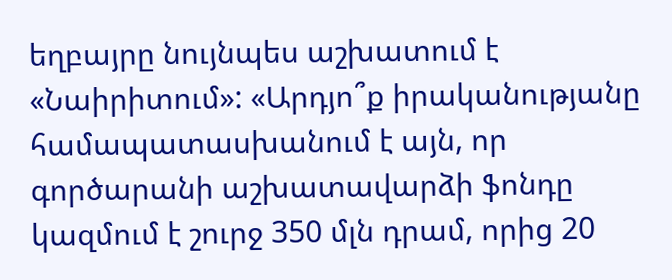եղբայրը նույնպես աշխատում է «Նաիրիտում»: «Արդյո՞ք իրականությանը համապատասխանում է այն, որ գործարանի աշխատավարձի ֆոնդը կազմում է շուրջ 350 մլն դրամ, որից 20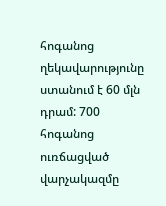հոգանոց ղեկավարությունը ստանում է 60 մլն դրամ: 700 հոգանոց ուռճացված վարչակազմը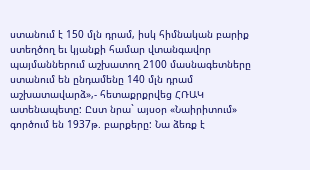ստանում է 150 մլն դրամ, իսկ հիմնական բարիք ստեղծող եւ կյանքի համար վտանգավոր պայմաններում աշխատող 2100 մասնագետները ստանում են ընդամենը 140 մլն դրամ աշխատավարձ»,- հետաքրքրվեց ՀՌԱԿ ատենապետը: Ըստ նրա` այսօր «Նաիրիտում» գործում են 1937թ. բարքերը: Նա ձեռք է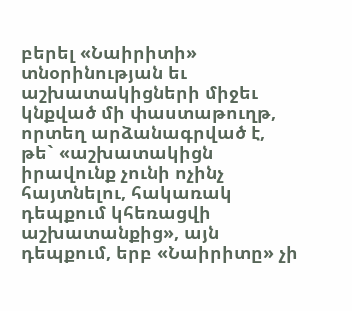բերել «Նաիրիտի» տնօրինության եւ աշխատակիցների միջեւ կնքված մի փաստաթուղթ, որտեղ արձանագրված է, թե` «աշխատակիցն իրավունք չունի ոչինչ հայտնելու, հակառակ դեպքում կհեռացվի աշխատանքից», այն դեպքում, երբ «Նաիրիտը» չի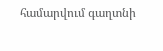համարվում գաղտնի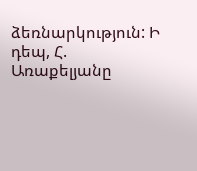ձեռնարկություն: Ի դեպ, Հ. Առաքելյանը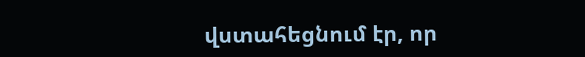վստահեցնում էր, որ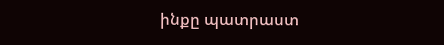ինքը պատրաստ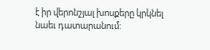է իր վերոնշյալ խոսքերը կրկնել նաեւ դատարանում: